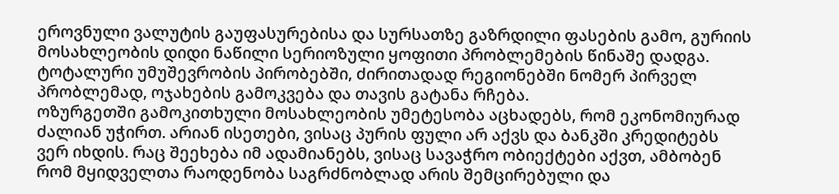ეროვნული ვალუტის გაუფასურებისა და სურსათზე გაზრდილი ფასების გამო, გურიის მოსახლეობის დიდი ნაწილი სერიოზული ყოფითი პრობლემების წინაშე დადგა.
ტოტალური უმუშევრობის პირობებში, ძირითადად რეგიონებში ნომერ პირველ პრობლემად, ოჯახების გამოკვება და თავის გატანა რჩება.
ოზურგეთში გამოკითხული მოსახლეობის უმეტესობა აცხადებს, რომ ეკონომიურად ძალიან უჭირთ. არიან ისეთები, ვისაც პურის ფული არ აქვს და ბანკში კრედიტებს ვერ იხდის. რაც შეეხება იმ ადამიანებს, ვისაც სავაჭრო ობიექტები აქვთ, ამბობენ რომ მყიდველთა რაოდენობა საგრძნობლად არის შემცირებული და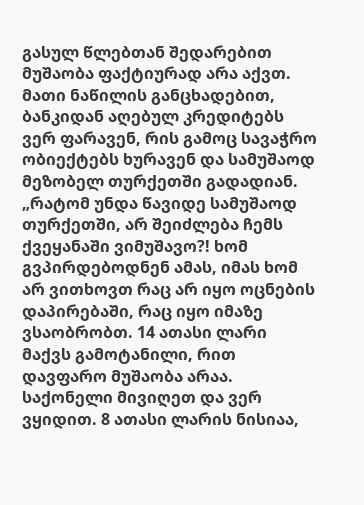გასულ წლებთან შედარებით მუშაობა ფაქტიურად არა აქვთ. მათი ნაწილის განცხადებით, ბანკიდან აღებულ კრედიტებს ვერ ფარავენ, რის გამოც სავაჭრო ობიექტებს ხურავენ და სამუშაოდ მეზობელ თურქეთში გადადიან.
„რატომ უნდა წავიდე სამუშაოდ თურქეთში, არ შეიძლება ჩემს ქვეყანაში ვიმუშავო?! ხომ გვპირდებოდნენ ამას, იმას ხომ არ ვითხოვთ რაც არ იყო ოცნების დაპირებაში, რაც იყო იმაზე ვსაობრობთ. 14 ათასი ლარი მაქვს გამოტანილი, რით დავფარო მუშაობა არაა. საქონელი მივიღეთ და ვერ ვყიდით. 8 ათასი ლარის ნისიაა,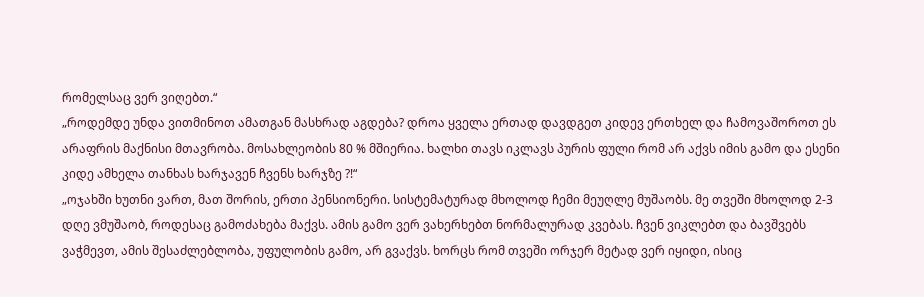რომელსაც ვერ ვიღებთ.“
„როდემდე უნდა ვითმინოთ ამათგან მასხრად აგდება? დროა ყველა ერთად დავდგეთ კიდევ ერთხელ და ჩამოვაშოროთ ეს არაფრის მაქნისი მთავრობა. მოსახლეობის 80 % მშიერია. ხალხი თავს იკლავს პურის ფული რომ არ აქვს იმის გამო და ესენი კიდე ამხელა თანხას ხარჯავენ ჩვენს ხარჯზე ?!“
„ოჯახში ხუთნი ვართ, მათ შორის, ერთი პენსიონერი. სისტემატურად მხოლოდ ჩემი მეუღლე მუშაობს. მე თვეში მხოლოდ 2-3 დღე ვმუშაობ, როდესაც გამოძახება მაქვს. ამის გამო ვერ ვახერხებთ ნორმალურად კვებას. ჩვენ ვიკლებთ და ბავშვებს ვაჭმევთ, ამის შესაძლებლობა, უფულობის გამო, არ გვაქვს. ხორცს რომ თვეში ორჯერ მეტად ვერ იყიდი, ისიც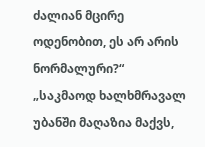ძალიან მცირე ოდენობით, ეს არ არის ნორმალური?“
„საკმაოდ ხალხმრავალ უბანში მაღაზია მაქვს,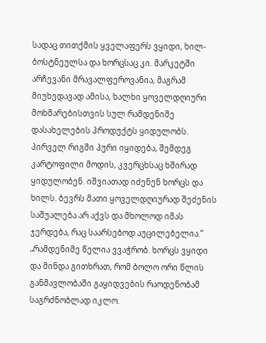სადაც თითქმის ყველაფერს ვყიდი, ხილ-ბოსტნეულსა და ხორცსაც კი. მარკეტში არჩევანი მრავალფეროვანია, მაგრამ მიუხედავად ამისა, ხალხი ყოველდღიური მოხმარებისთვის სულ რამდენიმე დასახელების პროდუქტს ყიდულობს. პირველ რიგში პური იყიდება, შემდეგ კარტოფილი მოდის, კვერცხსაც ხშირად ყიდულობენ. იშვიათად იძენენ ხორცს და ხილს. ბევრს მათი ყოველდღიურად შეძენის საშუალება არ აქვს და მხოლოდ იმას ჯერდება, რაც საარსებოდ აუცილებელია.“
„რამდენიმე წელია ვვაჭრობ. ხორცს ვყიდი და მინდა გითხრათ, რომ ბოლო ორი წლის განმავლობაში გაყიდვების რაოდენობამ საგრძნობლად იკლო.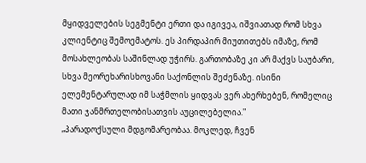მყიდველების სეგმენტი ერთი და იგივეა, იშვიათად რომ სხვა კლიენტიც შემოემატოს. ეს პირდაპირ მიუთითებს იმაზე, რომ მოსახლეობას საშინლად უჭირს. გართობაზე კი არ მაქვს საუბარი, სხვა მეორეხარისხოვანი საქონლის შეძენაზე. ისინი ელემენტარულად იმ საჭმლის ყიდვას ვერ ახერხებენ, რომელიც მათი ჯანმრთელობისათვის აუცილებელია."
„პარადოქსული მდგომარეობაა. მოკლედ, ჩვენ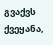გვაქვს ქვეყანა,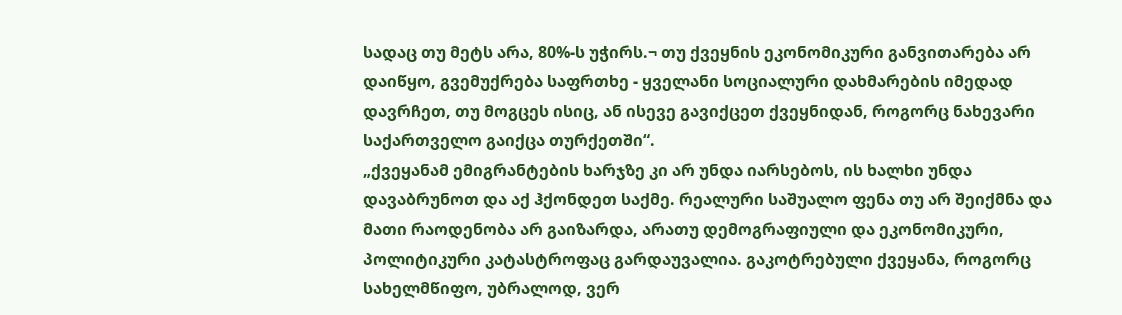სადაც თუ მეტს არა, 80%-ს უჭირს.¬ თუ ქვეყნის ეკონომიკური განვითარება არ დაიწყო, გვემუქრება საფრთხე - ყველანი სოციალური დახმარების იმედად დავრჩეთ, თუ მოგცეს ისიც, ან ისევე გავიქცეთ ქვეყნიდან, როგორც ნახევარი საქართველო გაიქცა თურქეთში“.
„ქვეყანამ ემიგრანტების ხარჯზე კი არ უნდა იარსებოს, ის ხალხი უნდა დავაბრუნოთ და აქ ჰქონდეთ საქმე. რეალური საშუალო ფენა თუ არ შეიქმნა და მათი რაოდენობა არ გაიზარდა, არათუ დემოგრაფიული და ეკონომიკური, პოლიტიკური კატასტროფაც გარდაუვალია. გაკოტრებული ქვეყანა, როგორც სახელმწიფო, უბრალოდ, ვერ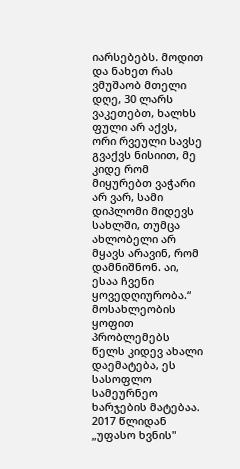იარსებებს. მოდით და ნახეთ რას ვმუშაობ მთელი დღე, 30 ლარს ვაკეთებთ, ხალხს ფული არ აქვს, ორი რვეული სავსე გვაქვს ნისიით, მე კიდე რომ მიყურებთ ვაჭარი არ ვარ, სამი დიპლომი მიდევს სახლში, თუმცა ახლობელი არ მყავს არავინ, რომ დამნიშნონ. აი, ესაა ჩვენი ყოვედღიურობა.“
მოსახლეობის ყოფით პრობლემებს წელს კიდევ ახალი დაემატება, ეს სასოფლო სამეურნეო ხარჯების მატებაა. 2017 წლიდან „უფასო ხვნის"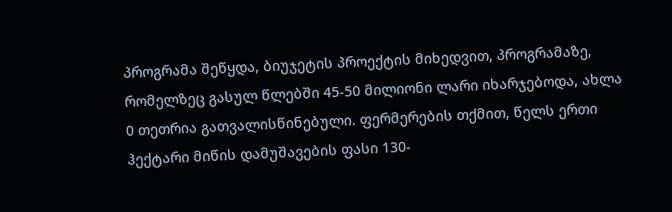პროგრამა შეწყდა, ბიუჯეტის პროექტის მიხედვით, პროგრამაზე, რომელზეც გასულ წლებში 45-50 მილიონი ლარი იხარჯებოდა, ახლა 0 თეთრია გათვალისწინებული. ფერმერების თქმით, წელს ერთი ჰექტარი მიწის დამუშავების ფასი 130-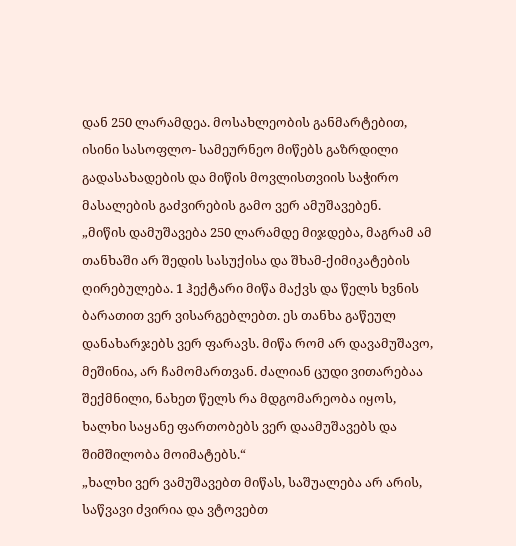დან 250 ლარამდეა. მოსახლეობის განმარტებით, ისინი სასოფლო- სამეურნეო მიწებს გაზრდილი გადასახადების და მიწის მოვლისთვიის საჭირო მასალების გაძვირების გამო ვერ ამუშავებენ.
„მიწის დამუშავება 250 ლარამდე მიჯდება, მაგრამ ამ თანხაში არ შედის სასუქისა და შხამ-ქიმიკატების ღირებულება. 1 ჰექტარი მიწა მაქვს და წელს ხვნის ბარათით ვერ ვისარგებლებთ. ეს თანხა გაწეულ დანახარჯებს ვერ ფარავს. მიწა რომ არ დავამუშავო, მეშინია, არ ჩამომართვან. ძალიან ცუდი ვითარებაა შექმნილი, ნახეთ წელს რა მდგომარეობა იყოს, ხალხი საყანე ფართობებს ვერ დაამუშავებს და შიმშილობა მოიმატებს.“
„ხალხი ვერ ვამუშავებთ მიწას, საშუალება არ არის, საწვავი ძვირია და ვტოვებთ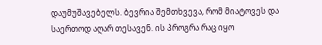დაუმუშავებელს. ბევრია შემთხვევა, რომ მიატოვეს და საერთოდ აღარ თესავენ. ის პროგრა რაც იყო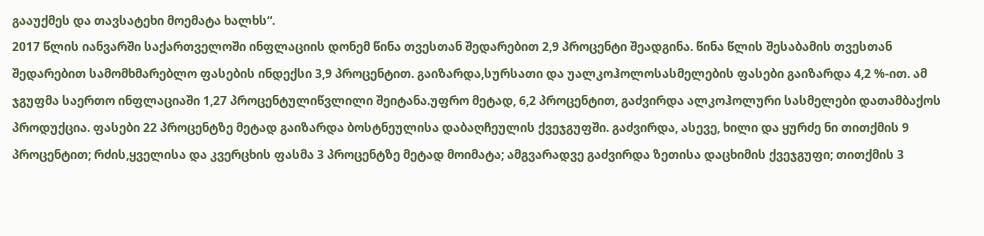გააუქმეს და თავსატეხი მოემატა ხალხს“.
2017 წლის იანვარში საქართველოში ინფლაციის დონემ წინა თვესთან შედარებით 2,9 პროცენტი შეადგინა. წინა წლის შესაბამის თვესთან შედარებით სამომხმარებლო ფასების ინდექსი 3,9 პროცენტით. გაიზარდა,სურსათი და უალკოჰოლოსასმელების ფასები გაიზარდა 4,2 %-ით. ამ ჯგუფმა საერთო ინფლაციაში 1,27 პროცენტულიწვლილი შეიტანა.უფრო მეტად, 6,2 პროცენტით, გაძვირდა ალკოჰოლური სასმელები დათამბაქოს პროდუქცია. ფასები 22 პროცენტზე მეტად გაიზარდა ბოსტნეულისა დაბაღჩეულის ქვეჯგუფში. გაძვირდა, ასევე, ხილი და ყურძე ნი თითქმის 9 პროცენტით; რძის,ყველისა და კვერცხის ფასმა 3 პროცენტზე მეტად მოიმატა; ამგვარადვე გაძვირდა ზეთისა დაცხიმის ქვეჯგუფი; თითქმის 3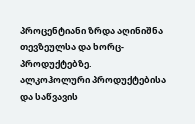პროცენტიანი ზრდა აღინიშნა თევზეულსა და ხორც-პროდუქტებზე.
ალკოჰოლური პროდუქტებისა და საწვავის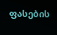ფასების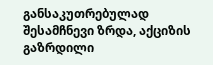განსაკუთრებულად შესამჩნევი ზრდა, აქციზის გაზრდილი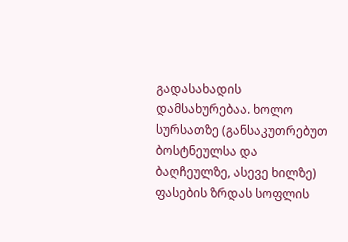გადასახადის დამსახურებაა. ხოლო სურსათზე (განსაკუთრებუთ ბოსტნეულსა და ბაღჩეულზე, ასევე ხილზე) ფასების ზრდას სოფლის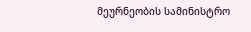მეურნეობის სამინისტრო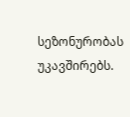სეზონურობას უკავშირებს.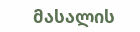მასალის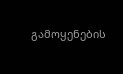გამოყენების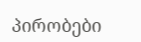პირობები